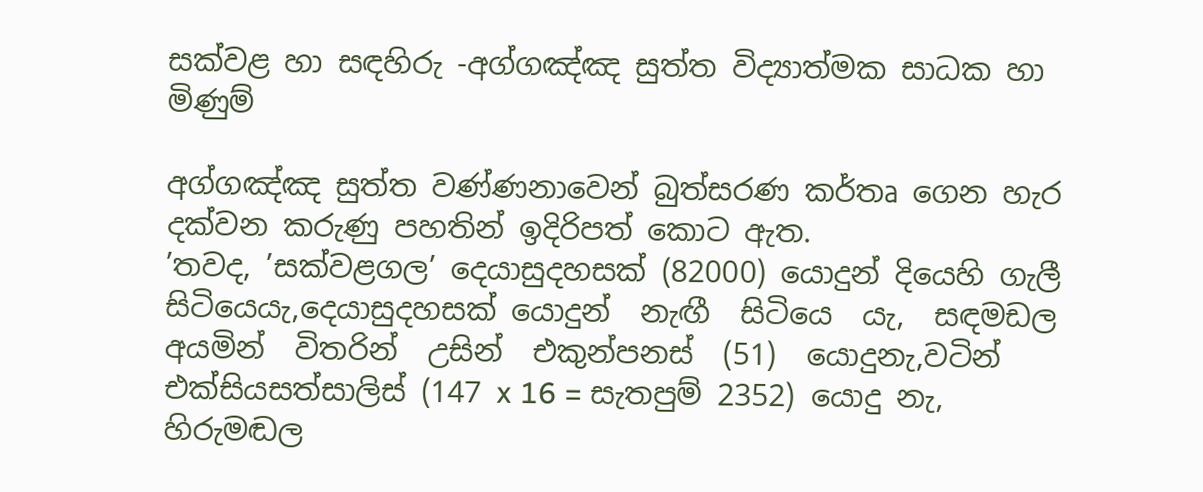සක්වළ හා සඳහිරු -අග්ගඤ්ඤ සුත්ත විද්‍යාත්මක සාධක හා මිණුම්

අග්ගඤ්ඤ සුත්ත වණ්ණනාවෙන් බුත්සරණ කර්තෘ ගෙන හැර දක්වන කරුණු පහතින් ඉදිරිපත් කොට ඇත.
’තවද, ’සක්වළගල’ දෙයාසුදහසක් (82000) යොදුන් දියෙහි ගැලී සිටියෙයැ,දෙයාසුදහසක් යොදුන්  නැඟී  සිටියෙ  යැ,  සඳමඩල  අයමින්  විතරින්  උසින්  එකුන්පනස්  (51)  යොදුනැ,වටින් එක්සියසත්සාලිස් (147 x 16 = සැතපුම් 2352) යොදු නැ, හිරුමඬල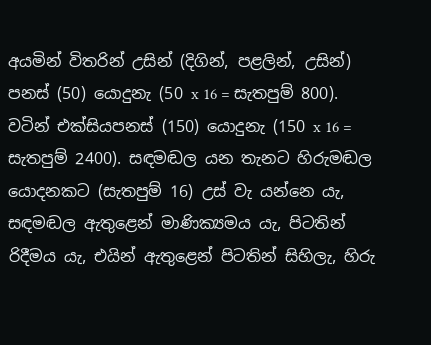අයමින් විතරින් උසින් (දිගින්, පළලින්, උසින්) පනස් (50) යොදුනැ (50 x 16 = සැතපුම් 800). වටින් එක්සියපනස් (150) යොදුනැ (150 x 16 = සැතපුම් 2400). සඳමඬල යන තැනට හිරුමඬල යොදනකට (සැතපුම් 16) උස් වැ යන්නෙ යැ, සඳමඬල ඇතුළෙන් මාණික්‍යමය යැ, පිටතින් රිදීමය යැ, එයින් ඇතුළෙන් පිටතින් සිහිලැ, හිරු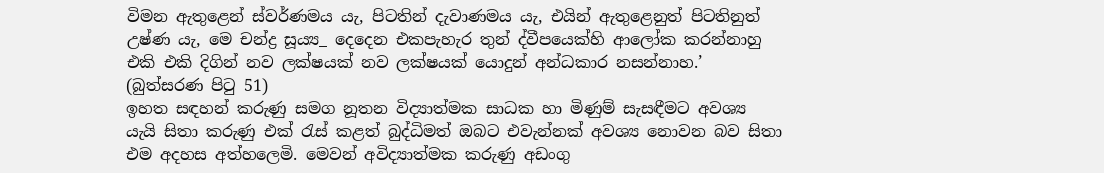විමන ඇතුළෙන් ස්වර්ණමය යැ, පිටතින් දැවාණමය යැ, එයින් ඇතුළෙනුත් පිටතිනුත් උෂ්ණ යැ, මෙ චන්ද්‍ර සූය්‍ය_ දෙදෙන එකපැහැර තුන් ද්වීපයෙක්හි ආලෝක කරන්නාහු එකි එකි දිගින් නව ලක්ෂයක් නව ලක්ෂයක් යොදුන් අන්ධකාර නසන්නාහ.’ (බුත්සරණ පිටු 51)
ඉහත සඳහන් කරුණු සමග නූතන විද්‍යාත්මක සාධක හා මිණුම් සැසඳීමට අවශ්‍ය යැයි සිතා කරුණු එක් රැස් කළත් බුද්ධිමත් ඔබට එවැන්නක් අවශ්‍ය නොවන බව සිතා එම අදහස අත්හලෙමි. මෙවන් අවිද්‍යාත්මක කරුණු අඩංගු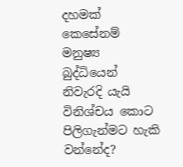දහමක් කෙසේනම් මනුෂ්‍ය බුද්ධියෙන් නිවැරදි යැයි විනිශ්චය කොට පිලිගැන්මට හැකි වන්නේද?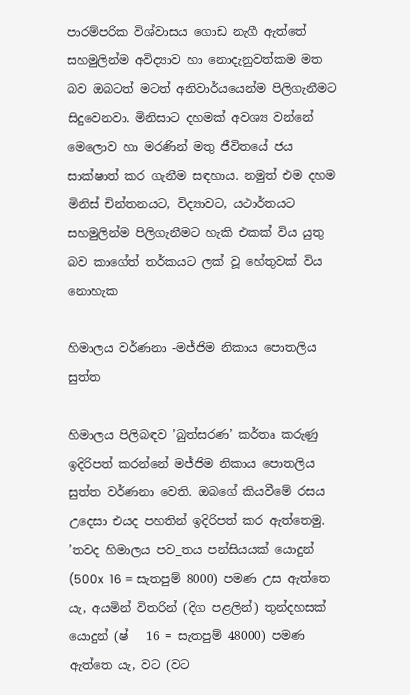පාරම්පරික විශ්වාසය ගොඩ නැගී ඇත්තේ සහමුලින්ම අවිද්‍යාව හා නොදැනුවත්කම මත බව ඔබටත් මටත් අනිවාර්යයෙන්ම පිලිගැනීමට සිදුවෙනවා. මිනිසාට දහමක් අවශ්‍ය වන්නේ මෙලොව හා මරණින් මතු ජීවිතයේ ජය සාක්ෂාත් කර ගැනීම සඳහාය. නමුත් එම දහම මිනිස් චින්තනයට, විද්‍යාවට, යථාර්තයට සහමුලින්ම පිලිගැනීමට හැකි එකක් විය යුතු බව කාගේත් තර්කයට ලක් වූ හේතුවක් විය නොහැක

හිමාලය වර්ණනා -මජ්ජිම නිකාය පොතලිය සුත්ත

හිමාලය පිලිබඳව ’බුත්සරණ’ කර්තෘ කරුණු ඉදිරිපත් කරන්නේ මජ්ජිම නිකාය පොතලිය සුත්ත වර්ණනා වෙති. ඔබගේ කියවීමේ රසය උදෙසා එයද පහතින් ඉදිරිපත් කර ඇත්තෙමු.
’තවද හිමාලය පව_තය පන්සියයක් යොදුන් (500x  16 = සැතපුම් 8000) පමණ උස ඇත්තෙ යැ, අයමින් විතරින් (දිග පළලින්) තුන්දහසක් යොදුන් (ෂ්   16 = සැතපුම් 48000) පමණ ඇත්තෙ යැ, වට (වට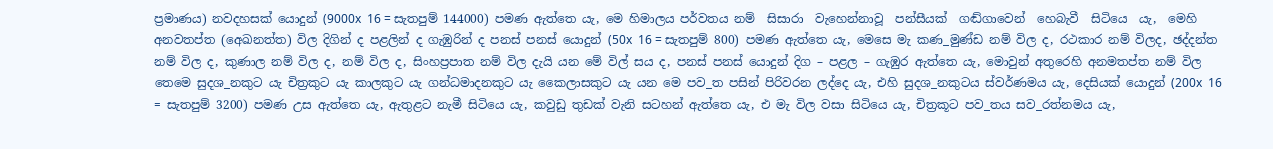ප්‍රමාණය) නවදහසක් යොදුන් (9000x  16 = සැතපුම් 144000) පමණ ඇත්තෙ යැ, මෙ හිමාලය පර්වතය නම්  සිසාරා  වැහෙන්නාවූ  පන්සීයක්  ගඬ්ගාවෙන්  හෙබැවී  සිටියෙ  යැ,  මෙහි  අනවතප්ත (අෙඛනත්ත) විල දිගින් ද පළලින් ද ගැඹුරින් ද පනස් පනස් යොදුන් (50x  16 = සැතපුම් 800) පමණ ඇත්තෙ යැ, මෙසෙ මැ කණ_මුණ්ඩ නම් විල ද, රථකාර නම් විලද, ඡද්දන්ත නම් විල ද, කුණාල නම් විල ද, නම් විල ද, සිංහප්‍රපාත නම් විල දැයි යන මේ විල් සය ද, පනස් පනස් යොදුන් දිග – පළල – ගැඹුර ඇත්තෙ යැ, මොවුන් අතුරෙහි අනමතප්ත නම් විල තෙමෙ සුදශ_නකුට යැ චිත්‍රකුට යැ කාලකුට යැ ගන්ධමාදනකුට යැ කෛලාසකුට යැ යන මෙ පව_ත පසින් පිරිවරන ලද්දෙ යැ, එහි සුදශ_නකුටය ස්වර්ණමය යැ, දෙසියක් යොදුන් (200x  16 = සැතපුම් 3200) පමණ උස ඇත්තෙ යැ, ඇතුළට නැමී සිටියෙ යැ, කවුඩු තුඩක් වැනි සටහන් ඇත්තෙ යැ, එ මැ විල වසා සිටියෙ යැ, චිත්‍රකූට පව_තය සව_රත්නමය යැ,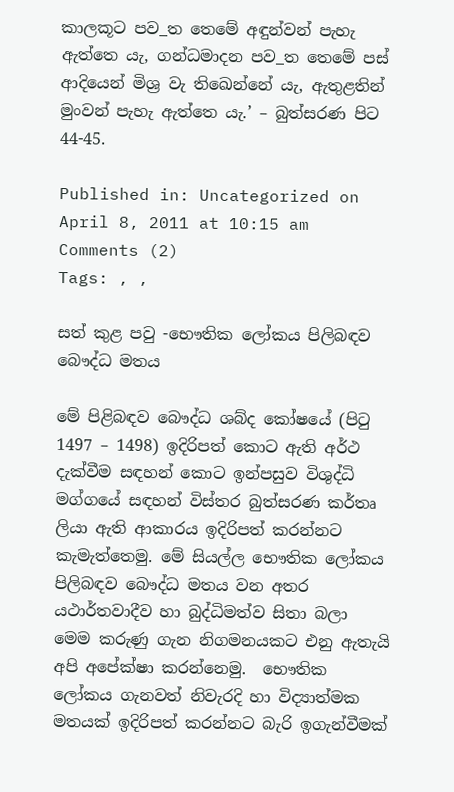කාලකූට පව_ත තෙමේ අඳුන්වන් පැහැ ඇත්තෙ යැ, ගන්ධමාදන පව_ත තෙමේ පස් ආදියෙන් මිශ්‍ර වැ තිඛෙන්නේ යැ, ඇතුළතින් මුංවන් පැහැ ඇත්තෙ යැ.’ – බුත්සරණ පිට 44-45.

Published in: Uncategorized on April 8, 2011 at 10:15 am  Comments (2)
Tags: , ,

සත් කුළ පවු -භෞතික ලෝකය පිලිබඳව බෞද්ධ මතය

මේ පිළිබඳව බෞද්ධ ශබ්ද කෝෂයේ (පිටු 1497 – 1498) ඉදිරිපත් කොට ඇති අර්ථ දැක්වීම සඳහන් කොට ඉන්පසුව විශුද්ධි මග්ගයේ සඳහන් විස්තර බුත්සරණ කර්තෘ ලියා ඇති ආකාරය ඉදිරිපත් කරන්නට කැමැත්තෙමු. මේ සියල්ල භෞතික ලෝකය පිලිබඳව බෞද්ධ මතය වන අතර යථාර්තවාදීව හා බුද්ධිමත්ව සිතා බලා මෙම කරුණු ගැන නිගමනයකට එනු ඇතැයි අපි අපේක්ෂා කරන්නෙමු.  භෞතික  ලෝකය ගැනවත් නිවැරදි හා විද්‍යාත්මක මතයක් ඉදිරිපත් කරන්නට බැරි ඉගැන්වීමක්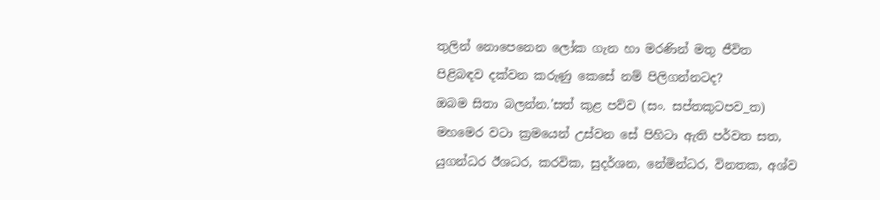තුලින් නොපෙනෙන ලෝක ගැන හා මරණින් මතු ජීවිත පිළිබඳව දක්වන කරුණු කෙසේ නම් පිලිගන්නටද?
ඔබම සිතා බලන්න.’සත් කුළ පව්ව (සං. සප්තකුටපව_ත) මහමෙර වටා ක්‍රමයෙන් උස්වන සේ පිහිටා ඇති පර්වත සත, යුගන්ධර ඊශධර, කරවික, සුදර්ශන, නේමින්ධර, විනතක, අශ්ව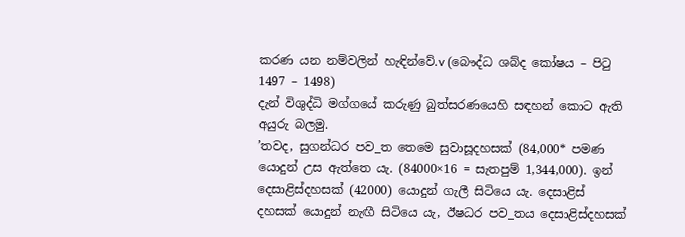කරණ යන නම්වලින් හැඳින්වේ.v (බෞද්ධ ශබ්ද කෝෂය – පිටු 1497 – 1498)
දැන් විශුද්ධි මග්ගයේ කරුණු බුත්සරණයෙහි සඳහන් කොට ඇති අයුරු බලමු.
’තවද, සුගන්ධර පව_ත තෙමෙ සුවාසූදහසක් (84,000* පමණ යොදුන් උස ඇත්තෙ යැ. (84000×16 = සැතපුම් 1,344,000). ඉන් දෙසාළිස්දහසක් (42000) යොදුන් ගැලී සිටියෙ යැ. දෙසාළිස් දහසක් යොදුන් නැඟී සිටියෙ යැ, ඊෂධර පව_තය දෙසාළිස්දහසක්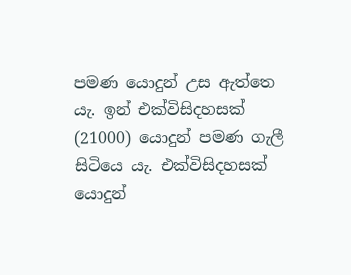පමණ යොදුන් උස ඇත්තෙ යැ. ඉන් එක්විසිදහසක් (21000) යොදුන් පමණ ගැලී සිටියෙ යැ. එක්විසිදහසක් යොදුන්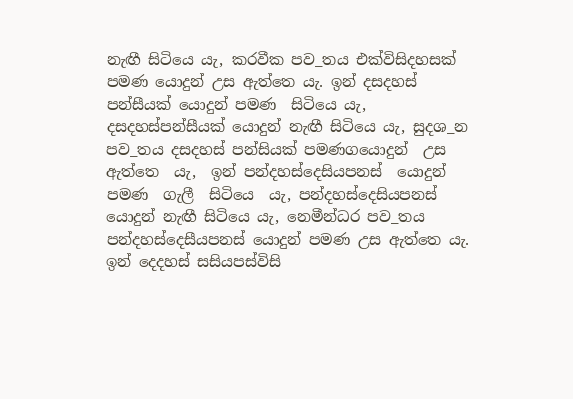නැඟී සිටියෙ යැ, කරවීක පව_තය එක්විසිදහසක් පමණ යොදුන් උස ඇත්තෙ යැ. ඉන් දසදහස් පන්සීයක් යොදුන් පමණ  සිටියෙ යැ, දසදහස්පන්සීයක් යොදුන් නැඟී සිටියෙ යැ, සුදශ_න පව_තය දසදහස් පන්සියක් පමණගයොදුන්  උස  ඇත්තෙ  යැ,  ඉන් පන්දහස්දෙසියපනස්  යොදුන්  පමණ  ගැලී  සිටියෙ  යැ, පන්දහස්දෙසියපනස් යොදුන් නැඟී සිටියෙ යැ, නෙමීන්ධර පව_තය පන්දහස්දෙසීයපනස් යොදුන් පමණ උස ඇත්තෙ යැ. ඉන් දෙදහස් සසියපස්විසි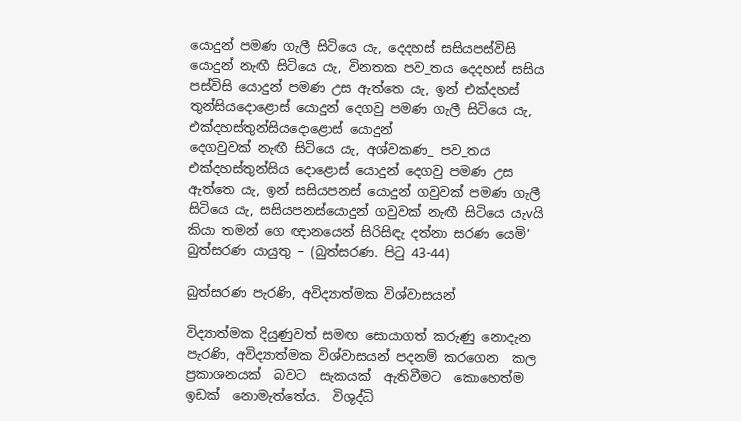යොදුන් පමණ ගැලී සිටියෙ යැ, දෙදහස් සසියපස්විසි යොදුන් නැඟී සිටියෙ යැ, විනතක පව_තය දෙදහස් සසිය පස්විසි යොදුන් පමණ උස ඇත්තෙ යැ, ඉන් එක්දහස් තුන්සියදොළොස් යොදුන් දෙගවු පමණ ගැලී සිටියෙ යැ, එක්දහස්තුන්සියදොළොස් යොදුන්
දෙගවුවක් නැඟී සිටියෙ යැ, අශ්වකණ_ පව_තය එක්දහස්තුන්සිය දොළොස් යොදුන් දෙගවු පමණ උස ඇත්තෙ යැ, ඉන් සසියපනස් යොදුන් ගවුවක් පමණ ගැලී සිටියෙ යැ, සසියපනස්යොදුන් ගවුවක් නැඟී සිටියෙ යැvයි කියා තමන් ගෙ ඥානයෙන් සිරිසිඳැ දත්නා සරණ යෙමි’
බුත්සරණ යායුතු – (බුත්සරණ. පිටු 43-44)

බුත්සරණ පැරණි, අවිද්‍යාත්මක විශ්වාසයන්

විද්‍යාත්මක දියුණුවත් සමඟ සොයාගත් කරුණු නොදැන පැරණි, අවිද්‍යාත්මක විශ්වාසයන් පදනම් කරගෙන  කල  ප්‍රකාශනයක්  බවට  සැකයක්  ඇතිවීමට  කොහෙත්ම  ඉඩක්  නොමැත්තේය.  විශුද්ධි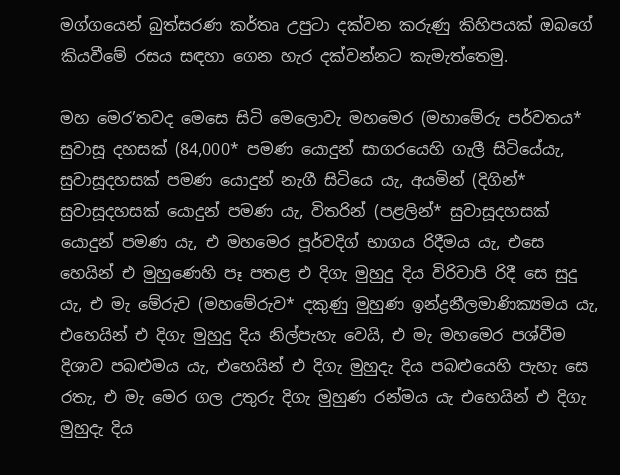මග්ගයෙන් බුත්සරණ කර්තෘ උපුටා දක්වන කරුණු කිහිපයක් ඔබගේ කියවීමේ රසය සඳහා ගෙන හැර දක්වන්නට කැමැත්තෙමු.

මහ මෙර’තවද මෙසෙ සිටි මෙලොවැ මහමෙර (මහාමේරු පර්වතය* සුවාසූ දහසක් (84,000* පමණ යොදුන් සාගරයෙහි ගැලී සිටියේයැ, සුවාසූදහසක් පමණ යොදුන් නැගී සිටියෙ යැ, අයමින් (දිගින්* සුවාසූදහසක් යොදුන් පමණ යැ, විතරින් (පළලින්* සුවාසූදහසක් යොදුන් පමණ යැ, එ මහමෙර පූර්වදිග් භාගය රිදීමය යැ, එසෙ හෙයින් එ මුහුණෙහි පෑ පතළ එ දිගැ මුහුදු දිය විරිවාපි රිදී සෙ සුදු යැ, එ මැ මේරුව (මහමේරුව* දකුණු මුහුණ ඉන්ද්‍රනීලමාණික්‍යමය යැ, එහෙයින් එ දිගැ මුහුදු දිය නිල්පැහැ වෙයි, එ මැ මහමෙර පශ්වීම දිශාව පබළුමය යැ, එහෙයින් එ දිගැ මුහුදැ දිය පබළුයෙහි පැහැ සෙ රතැ, එ මැ මෙර ගල උතුරු දිගැ මුහුණ රන්මය යැ එහෙයින් එ දිගැ මුහුදැ දිය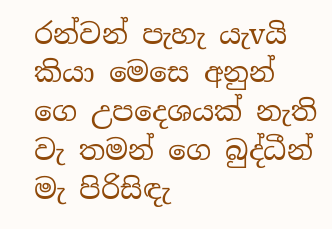රන්වන් පැහැ යැvයි කියා මෙසෙ අනුන් ගෙ උපදෙශයක් නැති වැ තමන් ගෙ බුද්ධීන් මැ පිරිසිඳැ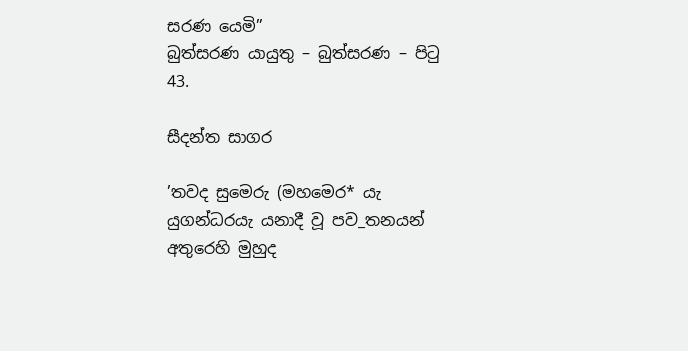සරණ යෙමි”
බුත්සරණ යායුතු – බුත්සරණ – පිටු 43.

සීදන්ත සාගර

’තවද සුමෙරු (මහමෙර* යැ යුගන්ධරයැ යනාදී වූ පව_තනයන් අතුරෙහි මුහුද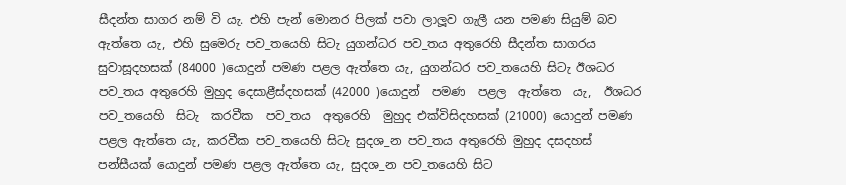සීදන්ත සාගර නම් වි යැ. එහි පැන් මොනර පිලක් පවා ලාලූව ගැලී යන පමණ සියුම් බව ඇත්තෙ යැ, එහි සුමෙරු පව_තයෙහි සිටැ යුගන්ධර පව_තය අතුරෙහි සීදන්ත සාගරය සුවාසූදහසක් (84000 )යොදුන් පමණ පළල ඇත්තෙ යැ, යුගන්ධර පව_තයෙහි සිටැ ඊශධර පව_තය අතුරෙහි මුහුද දෙසාළීස්දහසක් (42000 )යොදුන්  පමණ  පළල  ඇත්තෙ  යැ,  ඊශධර  පව_තයෙහි  සිටැ  කරවීක  පව_තය  අතුරෙහි  මුහුද එක්විසිදහසක් (21000) යොදුන් පමණ පළල ඇත්තෙ යැ, කරවීක පව_තයෙහි සිටැ සුදශ_න පව_තය අතුරෙහි මුහුද දසදහස් පන්සීයක් යොදුන් පමණ පළල ඇත්තෙ යැ, සුදශ_න පව_තයෙහි සිට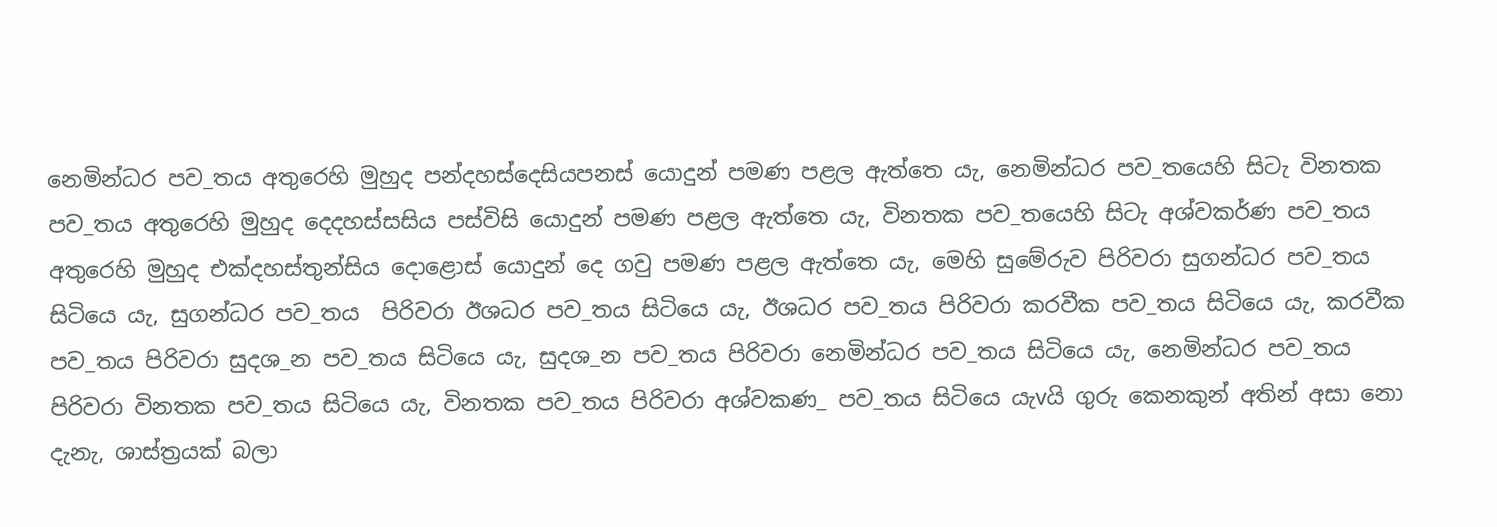නෙමින්ධර පව_තය අතුරෙහි මුහුද පන්දහස්දෙසියපනස් යොදුන් පමණ පළල ඇත්තෙ යැ, නෙමින්ධර පව_තයෙහි සිටැ විනතක පව_තය අතුරෙහි මුහුද දෙදහස්සසිය පස්විසි යොදුන් පමණ පළල ඇත්තෙ යැ, විනතක පව_තයෙහි සිටැ අශ්වකර්ණ පව_තය අතුරෙහි මුහුද එක්දහස්තුන්සිය දොළොස් යොදුන් දෙ ගවු පමණ පළල ඇත්තෙ යැ, මෙහි සුමේරුව පිරිවරා සුගන්ධර පව_තය සිටියෙ යැ, සුගන්ධර පව_තය  පිරිවරා ඊශධර පව_තය සිටියෙ යැ, ඊශධර පව_තය පිරිවරා කරවීක පව_තය සිටියෙ යැ, කරවීක පව_තය පිරිවරා සුදශ_න පව_තය සිටියෙ යැ, සුදශ_න පව_තය පිරිවරා නෙමින්ධර පව_තය සිටියෙ යැ, නෙමින්ධර පව_තය පිරිවරා විනතක පව_තය සිටියෙ යැ, විනතක පව_තය පිරිවරා අශ්වකණ_ පව_තය සිටියෙ යැvයි ගුරු කෙනකුන් අතින් අසා නො දැනැ, ශාස්ත්‍රයක් බලා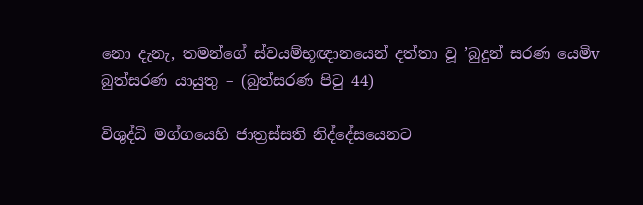නො දැනැ, තමන්ගේ ස්වයම්භූඥානයෙන් දත්තා වූ ’බුදුන් සරණ යෙමිv බුත්සරණ යායුතු – (බුත්සරණ පිටු 44)

විශුද්ධි මග්ගයෙහි ජාත්‍රස්සති නිද්දේසයෙනට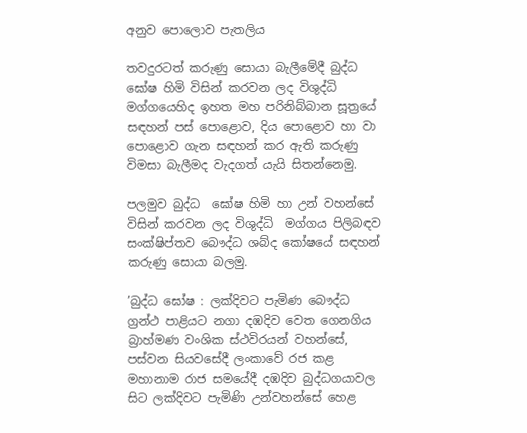අනුව පොලොව පැතලිය

තවදුරටත් කරුණු සොයා බැලීමේදී බුද්ධ ඝෝෂ හිමි විසින් කරවන ලද විශුද්ධි මග්ගයෙහිද ඉහත මහ පරිනිබ්බාන සූත්‍රයේ සඳහන් පස් පොළොව, දිය පොළොව හා වා පොළොව ගැන සඳහන් කර ඇති කරුණු විමසා බැලීමද වැදගත් යැයි සිතන්නෙමු.

පලමුව බුද්ධ  ඝෝෂ හිමි හා උන් වහන්සේ විසින් කරවන ලද විශුද්ධි  මග්ගය පිලිබඳව සංක්ෂිප්තව බෞද්ධ ශබ්ද කෝෂයේ සඳහන් කරුණු සොයා බලමු.

’බුද්ධ ඝෝෂ : ලක්දිවට පැමිණ බෞද්ධ ග්‍රන්ථ පාළියට නගා දඹදිව වෙත ගෙනගිය බ්‍රාහ්මණ වංශික ස්ථවිරයන් වහන්සේ, පස්වන සියවසේදී ලංකාවේ රජ කළ මහානාම රාජ සමයේදී දඹදිව බුද්ධගයාවල සිට ලක්දිවට පැමිණි උන්වහන්සේ හෙළ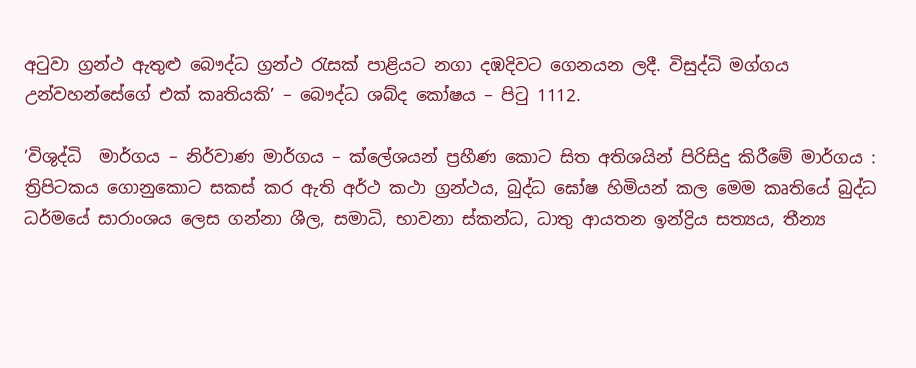අටුවා ග්‍රන්ථ ඇතුළු බෞද්ධ ග්‍රන්ථ රැසක් පාළියට නගා දඹදිවට ගෙනයන ලදී. විසුද්ධි මග්ගය උන්වහන්සේගේ එක් කෘතියකි’ – බෞද්ධ ශබ්ද කෝෂය – පිටු 1112.

’විශුද්ධි  මාර්ගය – නිර්වාණ මාර්ගය – ක්ලේශයන් ප්‍රහීණ කොට සිත අතිශයින් පිරිසිදු කිරීමේ මාර්ගය : ත්‍රිපිටකය ගොනුකොට සකස් කර ඇති අර්ථ කථා ග්‍රන්ථය, බුද්ධ ඝෝෂ හිමියන් කල මෙම කෘතියේ බුද්ධ ධර්මයේ සාරාංශය ලෙස ගන්නා ශීල, සමාධි, භාවනා ස්කන්ධ, ධාතු ආයතන ඉන්ද්‍රිය සත්‍යය, තීන්‍ය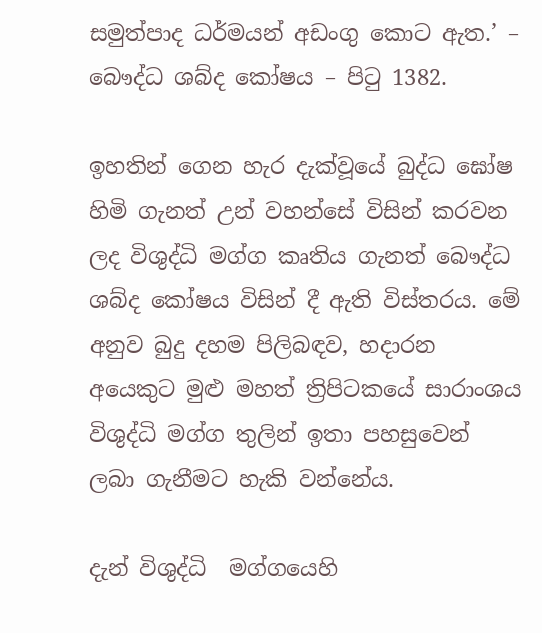සමුත්පාද ධර්මයන් අඩංගු කොට ඇත.’ – බෞද්ධ ශබ්ද කෝෂය – පිටු 1382.

ඉහතින් ගෙන හැර දැක්වූයේ බුද්ධ ඝෝෂ හිමි ගැනත් උන් වහන්සේ විසින් කරවන ලද විශුද්ධි මග්ග කෘතිය ගැනත් බෞද්ධ ශබ්ද කෝෂය විසින් දී ඇති විස්තරය. මේ අනුව බුදු දහම පිලිබඳව, හදාරන අයෙකුට මුළු මහත් ත්‍රිපිටකයේ සාරාංශය විශුද්ධි මග්ග තුලින් ඉතා පහසුවෙන් ලබා ගැනීමට හැකි වන්නේය.

දැන් විශුද්ධි  මග්ගයෙහි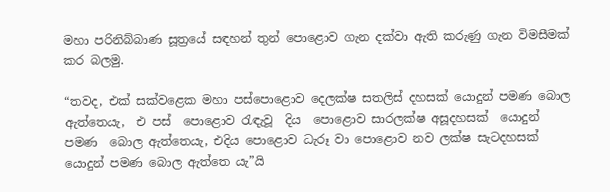මහා පරිනිබ්බාණ සූත්‍රයේ සඳහන් තුන් පොළොව ගැන දක්වා ඇති කරුණු ගැන විමසීමක් කර බලමු.

“තවද, එක් සක්වළෙක මහා පස්පොළොව දෙලක්ෂ සතලිස් දහසක් යොදුන් පමණ බොල ඇත්තෙයැ,  එ පස්  පොළොව රැඳැවූ  දිය  පොළොව සාරලක්ෂ අසූදහසක්  යොදුන් පමණ  බොල ඇත්තෙයැ, එදිය පොළොව ධැරූ වා පොළොව නව ලක්ෂ සැටදහසක් යොදුන් පමණ බොල ඇත්තෙ යැ”යි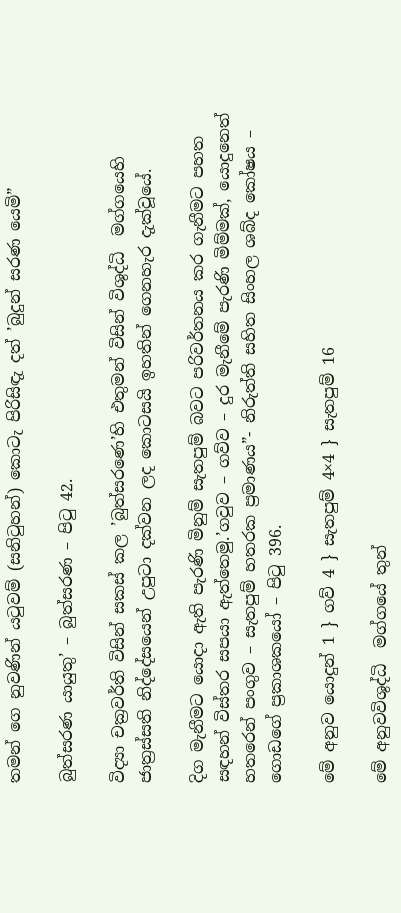තමන් ගෙ නුවණින් යටුවම් (සනිටුහන්) කොටැ පිරිසිඳැ දත් ’බුදුන් සරණ යෙමි”

බුත්සරණ යායුතු’ – බුත්සරණ – පිටු 42.

විද්‍යා චක්‍රවර්ති විසින් සකස් කල ’බුත්සරණෙ’හි එතුමන් විසින් විශුද්ධි  මග්ගයෙහි ජාත්‍රස්සති නිද්දේසයෙන් උපුටා දක්වන ලද කොටසයි ඉහතින් ගෙනහැර දැක්වූයේ.

දිග මැනීමට යොදා ඇති පැරණි මිනුම් සැතපුම් බවට පරිවර්තනය කර ගැනීමට පහත සඳහන් විස්තර සපයා ඇත්තෙමු.’ගවුව – ගව්ව – දුර මැනීමේ පැරණි මිම්මක්, යොදුනෙත් හතරෙන් පංගුව – සැතපුම් හතරක ප්‍රමාණය”- නිරුත්ති සහිත සිංහල ශබ්ද කෝෂය – ගොඩගේ ප්‍රකාශකයෝ – පිටු 396.

මේ අනුව යොදුන් 1 } ගව් 4 } සැතපුම් 4×4 } සැතපුම් 16

මේ අනුවවිශුද්ධි  මග්ගයේ තුන්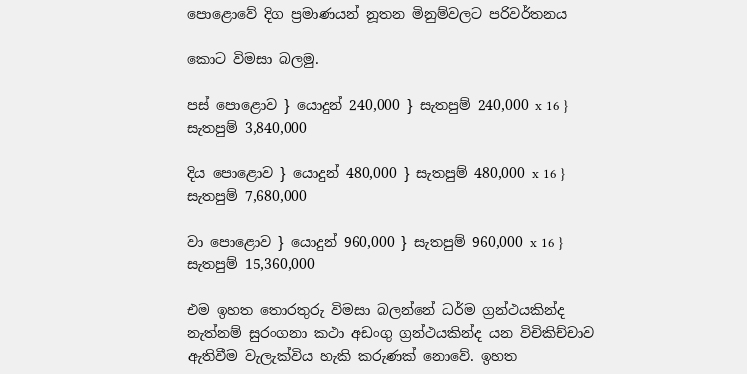පොළොවේ දිග ප්‍රමාණයන් නූතන මිනුම්වලට පරිවර්තනය

කොට විමසා බලමු.

පස් පොළොව } යොදුන් 240,000 } සැතපුම් 240,000 x 16 } සැතපුම් 3,840,000

දිය පොළොව } යොදුන් 480,000 } සැතපුම් 480,000 x 16 } සැතපුම් 7,680,000

වා පොළොව } යොදුන් 960,000 } සැතපුම් 960,000 x 16 } සැතපුම් 15,360,000

එම ඉහත තොරතුරු විමසා බලන්නේ ධර්ම ග්‍රන්ථයකින්ද නැත්නම් සුරංගනා කථා අඩංගු ග්‍රන්ථයකින්ද යන විචිකිච්චාව ඇතිවීම වැලැක්විය හැකි කරුණක් නොවේ. ඉහත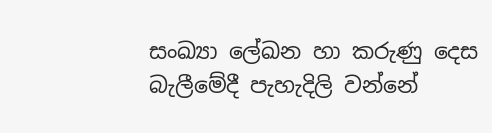සංඛ්‍යා ලේඛන හා කරුණු දෙස බැලීමේදී පැහැදිලි වන්නේ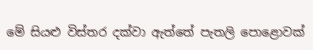මේ සියළු විස්තර දක්වා ඇත්තේ පැතලි පොළොවක්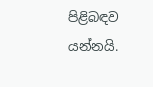පිළිබඳව යන්නයි.